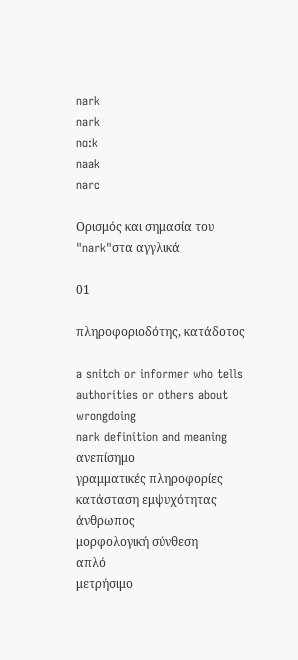nark
nark
nɑ:k
naak
narc

Ορισμός και σημασία του "nark"στα αγγλικά

01

πληροφοριοδότης, κατάδοτος

a snitch or informer who tells authorities or others about wrongdoing
nark definition and meaning
ανεπίσημο
γραμματικές πληροφορίες
κατάσταση εμψυχότητας
άνθρωπος
μορφολογική σύνθεση
απλό
μετρήσιμο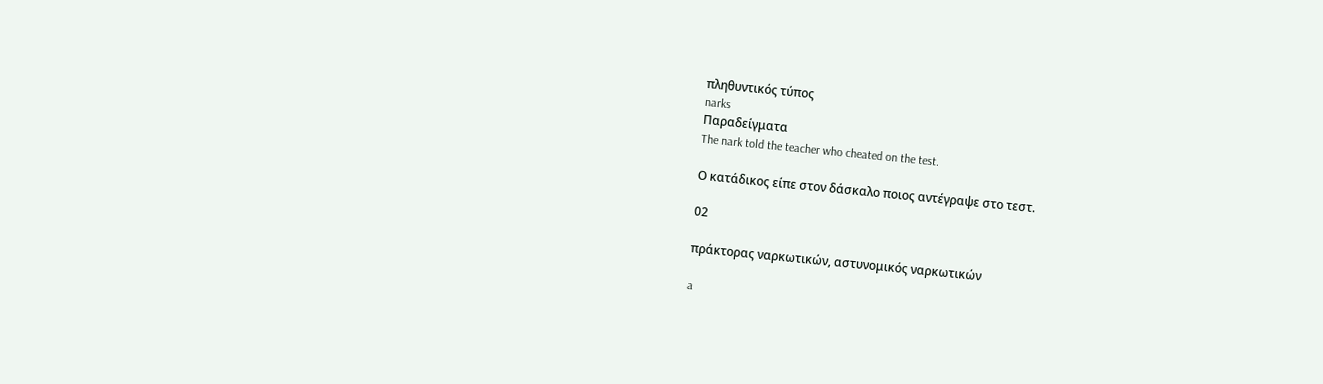πληθυντικός τύπος
narks
Παραδείγματα
The nark told the teacher who cheated on the test.

Ο κατάδικος είπε στον δάσκαλο ποιος αντέγραψε στο τεστ.

02

πράκτορας ναρκωτικών, αστυνομικός ναρκωτικών

a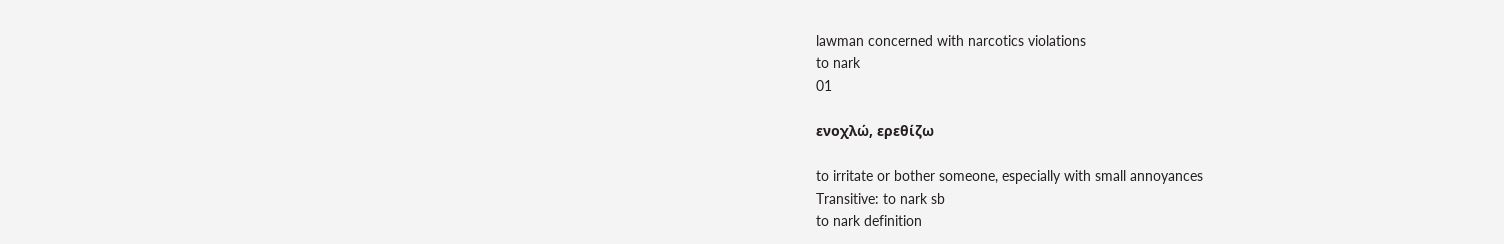lawman concerned with narcotics violations
to nark
01

ενοχλώ, ερεθίζω

to irritate or bother someone, especially with small annoyances
Transitive: to nark sb
to nark definition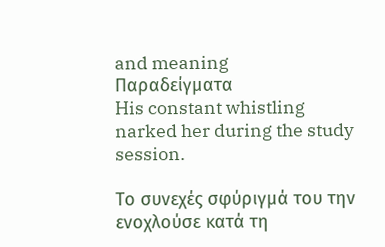and meaning
Παραδείγματα
His constant whistling narked her during the study session.

Το συνεχές σφύριγμά του την ενοχλούσε κατά τη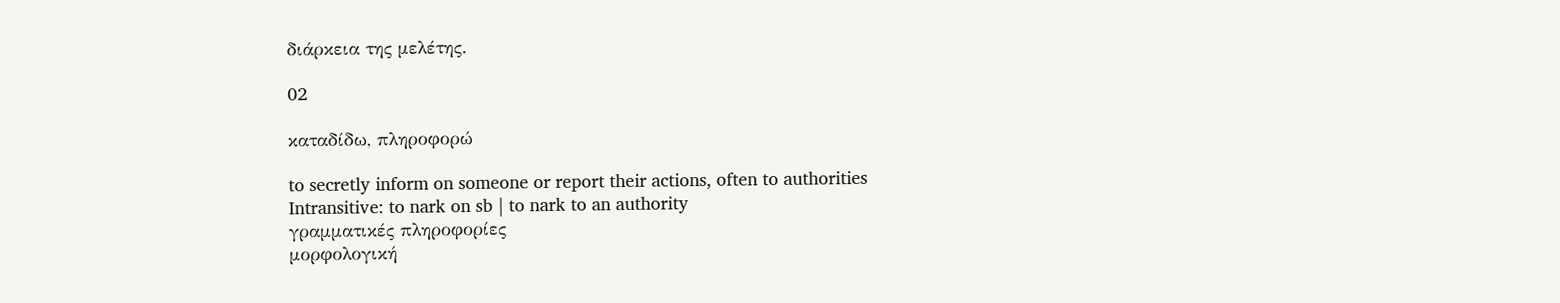διάρκεια της μελέτης.

02

καταδίδω, πληροφορώ

to secretly inform on someone or report their actions, often to authorities
Intransitive: to nark on sb | to nark to an authority
γραμματικές πληροφορίες
μορφολογική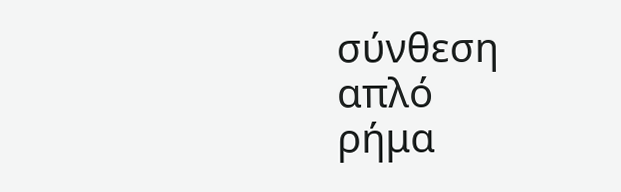σύνθεση
απλό
ρήμα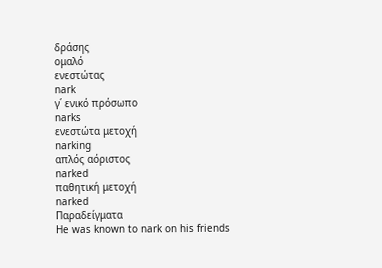δράσης
ομαλό
ενεστώτας
nark
γ΄ ενικό πρόσωπο
narks
ενεστώτα μετοχή
narking
απλός αόριστος
narked
παθητική μετοχή
narked
Παραδείγματα
He was known to nark on his friends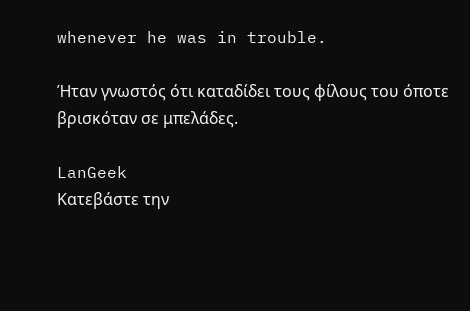whenever he was in trouble.

Ήταν γνωστός ότι καταδίδει τους φίλους του όποτε βρισκόταν σε μπελάδες.

LanGeek
Κατεβάστε την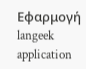Εφαρμογή
langeek application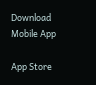Download Mobile App

App Store